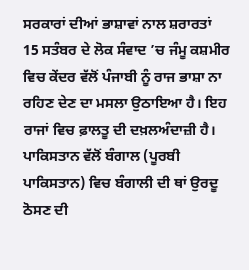ਸਰਕਾਰਾਂ ਦੀਆਂ ਭਾਸ਼ਾਵਾਂ ਨਾਲ ਸ਼ਰਾਰਤਾਂ
15 ਸਤੰਬਰ ਦੇ ਲੋਕ ਸੰਵਾਦ ’ਚ ਜੰਮੂ ਕਸ਼ਮੀਰ ਵਿਚ ਕੇਂਦਰ ਵੱਲੋਂ ਪੰਜਾਬੀ ਨੂੰ ਰਾਜ ਭਾਸ਼ਾ ਨਾ ਰਹਿਣ ਦੇਣ ਦਾ ਮਸਲਾ ਉਠਾਇਆ ਹੈ। ਇਹ ਰਾਜਾਂ ਵਿਚ ਫ਼ਾਲਤੂ ਦੀ ਦਖ਼ਲਅੰਦਾਜ਼ੀ ਹੈ। ਪਾਕਿਸਤਾਨ ਵੱਲੋਂ ਬੰਗਾਲ (ਪੂਰਬੀ ਪਾਕਿਸਤਾਨ) ਵਿਚ ਬੰਗਾਲੀ ਦੀ ਥਾਂ ਉਰਦੂ ਠੋਸਣ ਦੀ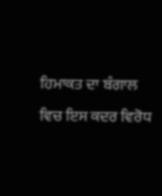ਹਿਮਾਕਤ ਦਾ ਬੰਗਾਲ ਵਿਚ ਇਸ ਕਦਰ ਵਿਰੋਧ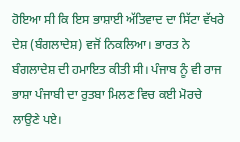ਹੋਇਆ ਸੀ ਕਿ ਇਸ ਭਾਸ਼ਾਈ ਅੱਤਿਵਾਦ ਦਾ ਸਿੱਟਾ ਵੱਖਰੇ ਦੇਸ਼ (ਬੰਗਲਾਦੇਸ਼) ਵਜੋਂ ਨਿਕਲਿਆ। ਭਾਰਤ ਨੇ ਬੰਗਲਾਦੇਸ਼ ਦੀ ਹਮਾਇਤ ਕੀਤੀ ਸੀ। ਪੰਜਾਬ ਨੂੰ ਵੀ ਰਾਜ ਭਾਸ਼ਾ ਪੰਜਾਬੀ ਦਾ ਰੁਤਬਾ ਮਿਲਣ ਵਿਚ ਕਈ ਮੋਰਚੇ ਲਾਉਣੇ ਪਏ।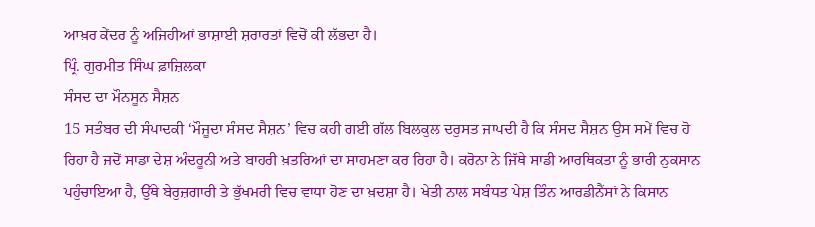ਆਖ਼ਰ ਕੇਂਦਰ ਨੂੰ ਅਜਿਹੀਆਂ ਭਾਸ਼ਾਈ ਸ਼ਰਾਰਤਾਂ ਵਿਚੋਂ ਕੀ ਲੱਭਦਾ ਹੈ।
ਪ੍ਰਿੰ. ਗੁਰਮੀਤ ਸਿੰਘ ਫ਼ਾਜ਼ਿਲਕਾ
ਸੰਸਦ ਦਾ ਮੌਨਸੂਨ ਸੈਸ਼ਨ
15 ਸਤੰਬਰ ਦੀ ਸੰਪਾਦਕੀ ‘ਮੌਜੂਦਾ ਸੰਸਦ ਸੈਸ਼ਨ’ ਵਿਚ ਕਹੀ ਗਈ ਗੱਲ ਬਿਲਕੁਲ ਦਰੁਸਤ ਜਾਪਦੀ ਹੈ ਕਿ ਸੰਸਦ ਸੈਸ਼ਨ ਉਸ ਸਮੇਂ ਵਿਚ ਹੋ ਰਿਹਾ ਹੈ ਜਦੋਂ ਸਾਡਾ ਦੇਸ਼ ਅੰਦਰੂਨੀ ਅਤੇ ਬਾਹਰੀ ਖ਼ਤਰਿਆਂ ਦਾ ਸਾਹਮਣਾ ਕਰ ਰਿਹਾ ਹੈ। ਕਰੋਨਾ ਨੇ ਜਿੱਥੇ ਸਾਡੀ ਆਰਥਿਕਤਾ ਨੂੰ ਭਾਰੀ ਨੁਕਸਾਨ ਪਹੁੰਚਾਇਆ ਹੈ, ਉੱਥੇ ਬੇਰੁਜ਼ਗਾਰੀ ਤੇ ਭੁੱਖਮਰੀ ਵਿਚ ਵਾਧਾ ਹੋਣ ਦਾ ਖ਼ਦਸ਼ਾ ਹੈ। ਖੇਤੀ ਨਾਲ ਸਬੰਧਤ ਪੇਸ਼ ਤਿੰਨ ਆਰਡੀਨੈਂਸਾਂ ਨੇ ਕਿਸਾਨ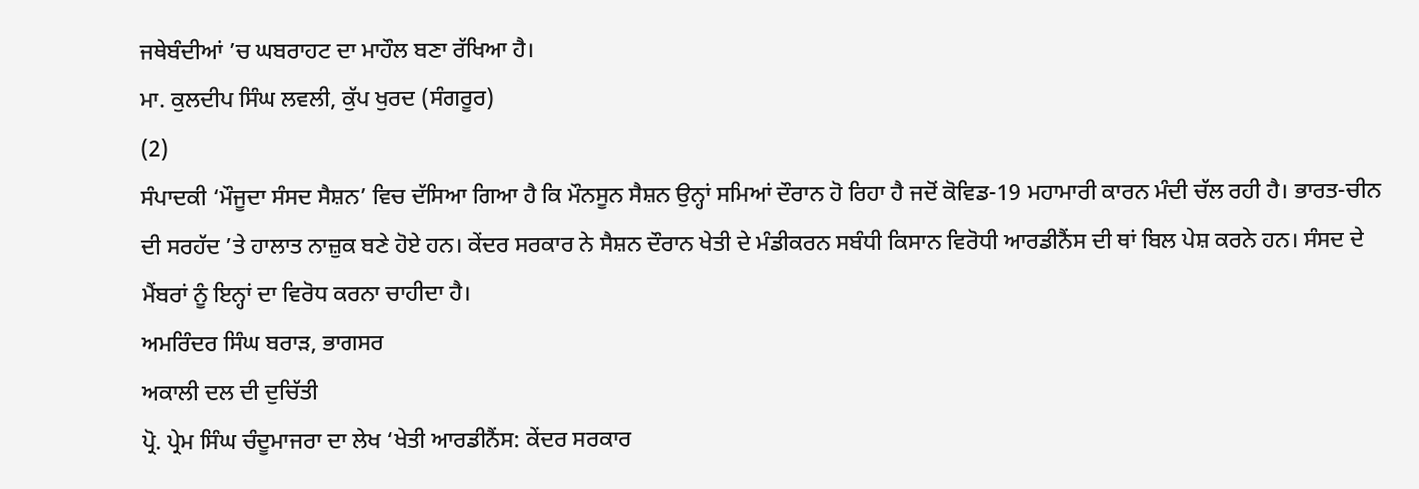ਜਥੇਬੰਦੀਆਂ ’ਚ ਘਬਰਾਹਟ ਦਾ ਮਾਹੌਲ ਬਣਾ ਰੱਖਿਆ ਹੈ।
ਮਾ. ਕੁਲਦੀਪ ਸਿੰਘ ਲਵਲੀ, ਕੁੱਪ ਖੁਰਦ (ਸੰਗਰੂਰ)
(2)
ਸੰਪਾਦਕੀ ‘ਮੌਜੂਦਾ ਸੰਸਦ ਸੈਸ਼ਨ’ ਵਿਚ ਦੱਸਿਆ ਗਿਆ ਹੈ ਕਿ ਮੌਨਸੂਨ ਸੈਸ਼ਨ ਉਨ੍ਹਾਂ ਸਮਿਆਂ ਦੌਰਾਨ ਹੋ ਰਿਹਾ ਹੈ ਜਦੋਂ ਕੋਵਿਡ-19 ਮਹਾਮਾਰੀ ਕਾਰਨ ਮੰਦੀ ਚੱਲ ਰਹੀ ਹੈ। ਭਾਰਤ-ਚੀਨ ਦੀ ਸਰਹੱਦ ’ਤੇ ਹਾਲਾਤ ਨਾਜ਼ੁਕ ਬਣੇ ਹੋਏ ਹਨ। ਕੇਂਦਰ ਸਰਕਾਰ ਨੇ ਸੈਸ਼ਨ ਦੌਰਾਨ ਖੇਤੀ ਦੇ ਮੰਡੀਕਰਨ ਸਬੰਧੀ ਕਿਸਾਨ ਵਿਰੋਧੀ ਆਰਡੀਨੈਂਸ ਦੀ ਥਾਂ ਬਿਲ ਪੇਸ਼ ਕਰਨੇ ਹਨ। ਸੰਸਦ ਦੇ ਮੈਂਬਰਾਂ ਨੂੰ ਇਨ੍ਹਾਂ ਦਾ ਵਿਰੋਧ ਕਰਨਾ ਚਾਹੀਦਾ ਹੈ।
ਅਮਰਿੰਦਰ ਸਿੰਘ ਬਰਾੜ, ਭਾਗਸਰ
ਅਕਾਲੀ ਦਲ ਦੀ ਦੁਚਿੱਤੀ
ਪ੍ਰੋ. ਪ੍ਰੇਮ ਸਿੰਘ ਚੰਦੂਮਾਜਰਾ ਦਾ ਲੇਖ ‘ਖੇਤੀ ਆਰਡੀਨੈਂਸ: ਕੇਂਦਰ ਸਰਕਾਰ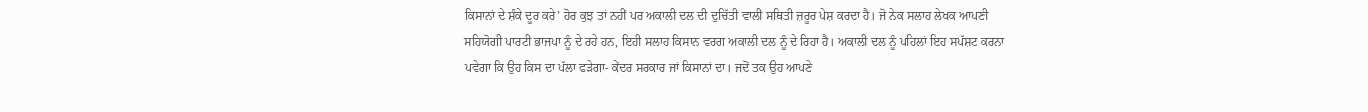ਕਿਸਾਨਾਂ ਦੇ ਸ਼ੰਕੇ ਦੂਰ ਕਰੇ’ ਹੋਰ ਕੁਝ ਤਾਂ ਨਹੀਂ ਪਰ ਅਕਾਲੀ ਦਲ ਦੀ ਦੁਚਿੱਤੀ ਵਾਲੀ ਸਥਿਤੀ ਜ਼ਰੂਰ ਪੇਸ਼ ਕਰਦਾ ਹੈ। ਜੋ ਨੇਕ ਸਲਾਹ ਲੇਖਕ ਆਪਣੀ ਸਹਿਯੋਗੀ ਪਾਰਟੀ ਭਾਜਪਾ ਨੂੰ ਦੇ ਰਹੇ ਹਨ, ਇਹੀ ਸਲਾਹ ਕਿਸਾਨ ਵਰਗ ਅਕਾਲੀ ਦਲ ਨੂੰ ਦੇ ਰਿਹਾ ਹੈ। ਅਕਾਲੀ ਦਲ ਨੂੰ ਪਹਿਲਾਂ ਇਹ ਸਪੱਸ਼ਟ ਕਰਨਾ ਪਵੇਗਾ ਕਿ ਉਹ ਕਿਸ ਦਾ ਪੱਲਾ ਫੜੇਗਾ- ਕੇਂਦਰ ਸਰਕਾਰ ਜਾਂ ਕਿਸਾਨਾਂ ਦਾ। ਜਦੋਂ ਤਕ ਉਹ ਆਪਣੇ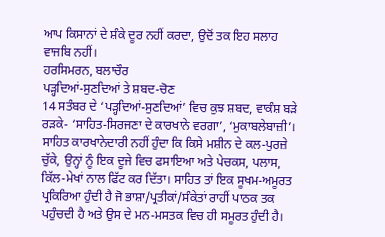ਆਪ ਕਿਸਾਨਾਂ ਦੇ ਸ਼ੰਕੇ ਦੂਰ ਨਹੀਂ ਕਰਦਾ, ਉਦੋਂ ਤਕ ਇਹ ਸਲਾਹ ਵਾਜਬਿ ਨਹੀਂ।
ਹਰਸਿਮਰਨ, ਬਲਾਚੌਰ
ਪੜ੍ਹਦਿਆਂ-ਸੁਣਦਿਆਂ ਤੇ ਸ਼ਬਦ-ਚੋਣ
14 ਸਤੰਬਰ ਦੇ ‘ਪੜ੍ਹਦਿਆਂ-ਸੁਣਦਿਆਂ’ ਵਿਚ ਕੁਝ ਸ਼ਬਦ, ਵਾਕੰਸ਼ ਬੜੇ ਰੜਕੇ- ‘ਸਾਹਿਤ-ਸਿਰਜਣਾ ਦੇ ਕਾਰਖਾਨੇ ਵਰਗਾ’, ‘ਮੁਕਾਬਲੇਬਾਜ਼ੀ’। ਸਾਹਿਤ ਕਾਰਖਾਨੇਦਾਰੀ ਨਹੀਂ ਹੁੰਦਾ ਕਿ ਕਿਸੇ ਮਸ਼ੀਨ ਦੇ ਕਲ-ਪੁਰਜ਼ੇ ਚੁੱਕੇ, ਉਨ੍ਹਾਂ ਨੂੰ ਇਕ ਦੂਜੇ ਵਿਚ ਫਸਾਇਆ ਅਤੇ ਪੇਚਕਸ, ਪਲਾਸ, ਕਿੱਲ-ਮੇਖਾਂ ਨਾਲ ਫਿੱਟ ਕਰ ਦਿੱਤਾ। ਸਾਹਿਤ ਤਾਂ ਇਕ ਸੂਖਮ-ਅਮੂਰਤ ਪ੍ਰਕਿਰਿਆ ਹੁੰਦੀ ਹੈ ਜੋ ਭਾਸ਼ਾ/ਪ੍ਰਤੀਕਾਂ/ਸੰਕੇਤਾਂ ਰਾਹੀਂ ਪਾਠਕ ਤਕ ਪਹੁੰਚਦੀ ਹੈ ਅਤੇ ਉਸ ਦੇ ਮਨ-ਮਸਤਕ ਵਿਚ ਹੀ ਸਮੂਰਤ ਹੁੰਦੀ ਹੈ।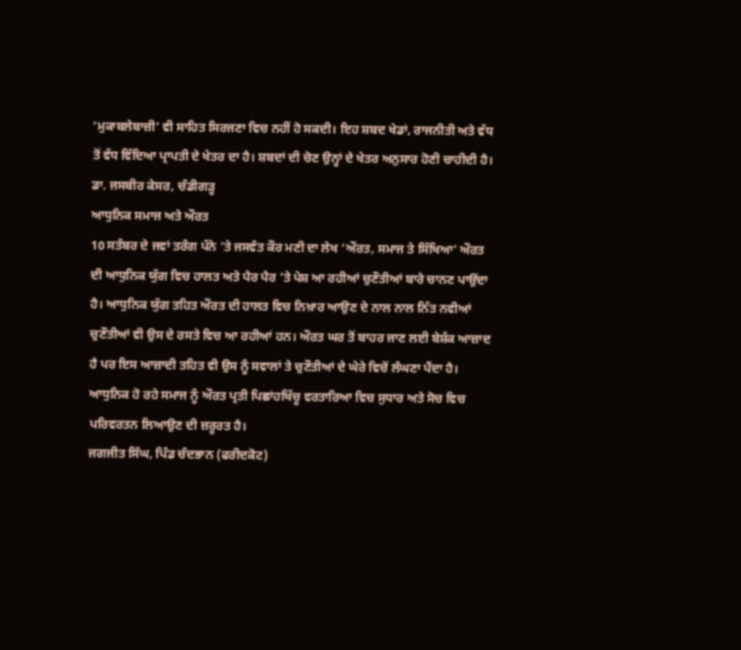‘ਮੁਕਾਬਲੇਬਾਜ਼ੀ’ ਵੀ ਸਾਹਿਤ ਸਿਰਜਣਾ ਵਿਚ ਨਹੀਂ ਹੋ ਸਕਦੀ। ਇਹ ਸ਼ਬਦ ਖੇਡਾਂ, ਰਾਜਨੀਤੀ ਅਤੇ ਵੱਧ ਤੋਂ ਵੱਧ ਵਿੱਦਿਆ ਪ੍ਰਾਪਤੀ ਦੇ ਖੇਤਰ ਦਾ ਹੈ। ਸ਼ਬਦਾਂ ਦੀ ਚੋਣ ਉਨ੍ਹਾਂ ਦੇ ਖੇਤਰ ਅਨੁਸਾਰ ਹੋਣੀ ਚਾਹੀਦੀ ਹੈ।
ਡਾ. ਜਸਬੀਰ ਕੇਸਰ, ਚੰਡੀਗੜ੍ਹ
ਆਧੁਨਿਕ ਸਮਾਜ ਅਤੇ ਔਰਤ
10 ਸਤੰਬਰ ਦੇ ਜਵਾਂ ਤਰੰਗ ਪੰਨੇ ’ਤੇ ਜਸਵੰਤ ਕੌਰ ਮਣੀ ਦਾ ਲੇਖ ‘ਔਰਤ, ਸਮਾਜ ਤੇ ਸਿੱਖਿਆ’ ਔਰਤ ਦੀ ਆਧੁਨਿਕ ਯੁੱਗ ਵਿਚ ਹਾਲਤ ਅਤੇ ਪੈਰ ਪੈਰ ’ਤੇ ਪੇਸ਼ ਆ ਰਹੀਆਂ ਚੁਣੌਤੀਆਂ ਬਾਰੇ ਚਾਨਣ ਪਾਉਂਦਾ ਹੈ। ਆਧੁਨਿਕ ਯੁੱਗ ਤਹਿਤ ਔਰਤ ਦੀ ਹਾਲਤ ਵਿਚ ਨਿਖ਼ਾਰ ਆਉਣ ਦੇ ਨਾਲ ਨਾਲ ਨਿੱਤ ਨਵੀਆਂ ਚੁਣੌਤੀਆਂ ਵੀ ਉਸ ਦੇ ਰਸਤੇ ਵਿਚ ਆ ਰਹੀਆਂ ਹਨ। ਔਰਤ ਘਰ ਤੋਂ ਬਾਹਰ ਜਾਣ ਲਈ ਬੇਸ਼ੱਕ ਆਜ਼ਾਦ ਹੈ ਪਰ ਇਸ ਆਜ਼ਾਦੀ ਤਹਿਤ ਵੀ ਉਸ ਨੂੰ ਸਵਾਲਾਂ ਤੇ ਚੁਣੌਤੀਆਂ ਦੇ ਘੇਰੇ ਵਿਚੋਂ ਲੰਘਣਾ ਪੈਂਦਾ ਹੈ। ਆਧੁਨਿਕ ਹੋ ਰਹੇ ਸਮਾਜ ਨੂੰ ਔਰਤ ਪ੍ਰਤੀ ਪਿਛਾਂਹਖਿੱਚੂ ਵਰਤਾਰਿਆ ਵਿਚ ਸੁਧਾਰ ਅਤੇ ਸੋਚ ਵਿਚ ਪਰਿਵਰਤਨ ਲਿਆਉਣ ਦੀ ਜ਼ਰੂਰਤ ਹੈ।
ਜਗਜੀਤ ਸਿੰਘ, ਪਿੰਡ ਚੰਦਭਾਨ (ਫਰੀਦਕੋਟ)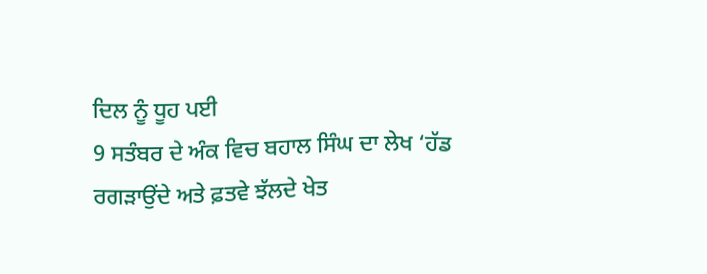ਦਿਲ ਨੂੰ ਧੂਹ ਪਈ
9 ਸਤੰਬਰ ਦੇ ਅੰਕ ਵਿਚ ਬਹਾਲ ਸਿੰਘ ਦਾ ਲੇਖ ‘ਹੱਡ ਰਗੜਾਉਂਦੇ ਅਤੇ ਫ਼ਤਵੇ ਝੱਲਦੇ ਖੇਤ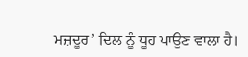ਮਜ਼ਦੂਰ’ ਦਿਲ ਨੂੰ ਧੂਹ ਪਾਉਣ ਵਾਲਾ ਹੈ।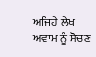ਅਜਿਹੇ ਲੇਖ ਅਵਾਮ ਨੂੰ ਸੋਚਣ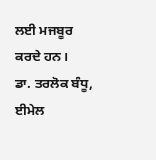ਲਈ ਮਜਬੂਰ ਕਰਦੇ ਹਨ।
ਡਾ. ਤਰਲੋਕ ਬੰਧੂ, ਈਮੇਲ